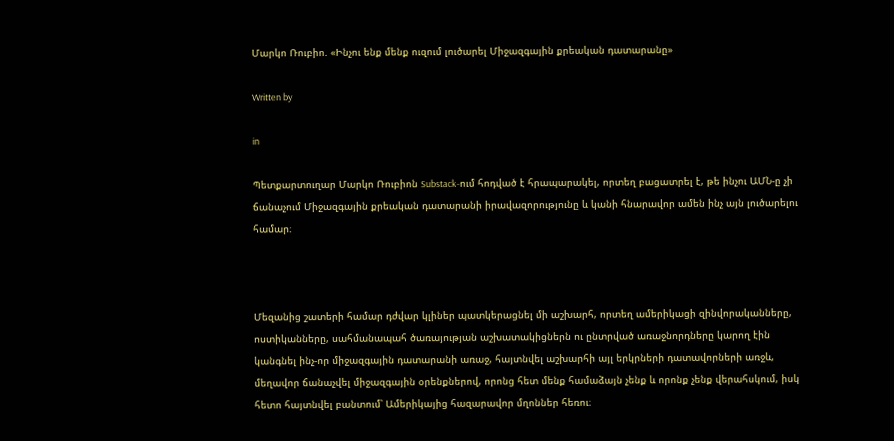Մարկո Ռուբիո. «Ինչու ենք մենք ուզում լուծարել Միջազգային քրեական դատարանը»

Written by

in

Պետքարտուղար Մարկո Ռուբիոն Substack-ում հոդված է հրապարակել, որտեղ բացատրել է, թե ինչու ԱՄՆ-ը չի ճանաչում Միջազգային քրեական դատարանի իրավազորությունը և կանի հնարավոր ամեն ինչ այն լուծարելու համար։



Մեզանից շատերի համար դժվար կլիներ պատկերացնել մի աշխարհ, որտեղ ամերիկացի զինվորականները, ոստիկանները, սահմանապահ ծառայության աշխատակիցներն ու ընտրված առաջնորդները կարող էին կանգնել ինչ-որ միջազգային դատարանի առաջ, հայտնվել աշխարհի այլ երկրների դատավորների առջև, մեղավոր ճանաչվել միջազգային օրենքներով, որոնց հետ մենք համաձայն չենք և որոնք չենք վերահսկում, իսկ հետո հայտնվել բանտում՝ Ամերիկայից հազարավոր մղոններ հեռու։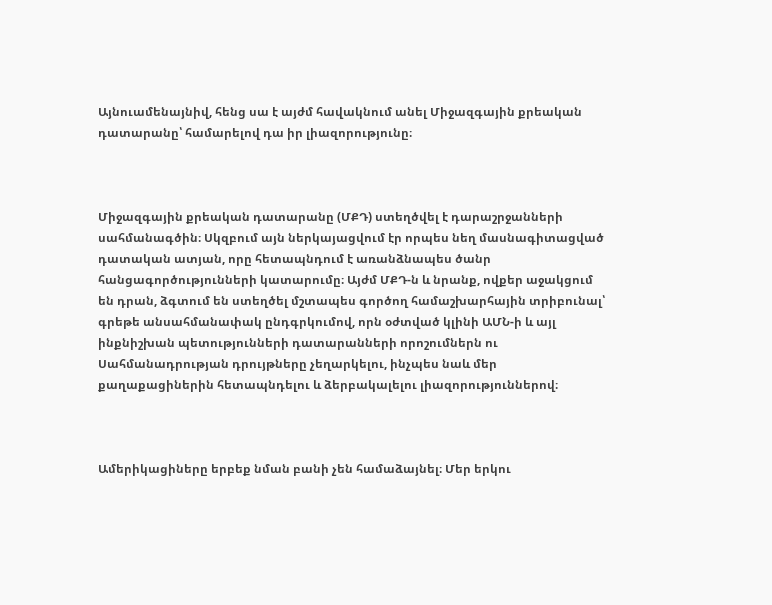Այնուամենայնիվ, հենց սա է այժմ հավակնում անել Միջազգային քրեական դատարանը՝ համարելով դա իր լիազորությունը։



Միջազգային քրեական դատարանը (ՄՔԴ) ստեղծվել է դարաշրջանների սահմանագծին։ Սկզբում այն ներկայացվում էր որպես նեղ մասնագիտացված դատական ատյան, որը հետապնդում է առանձնապես ծանր հանցագործությունների կատարումը։ Այժմ ՄՔԴ-ն և նրանք, ովքեր աջակցում են դրան, ձգտում են ստեղծել մշտապես գործող համաշխարհային տրիբունալ՝ գրեթե անսահմանափակ ընդգրկումով, որն օժտված կլինի ԱՄՆ-ի և այլ ինքնիշխան պետությունների դատարանների որոշումներն ու Սահմանադրության դրույթները չեղարկելու, ինչպես նաև մեր քաղաքացիներին հետապնդելու և ձերբակալելու լիազորություններով։



Ամերիկացիները երբեք նման բանի չեն համաձայնել։ Մեր երկու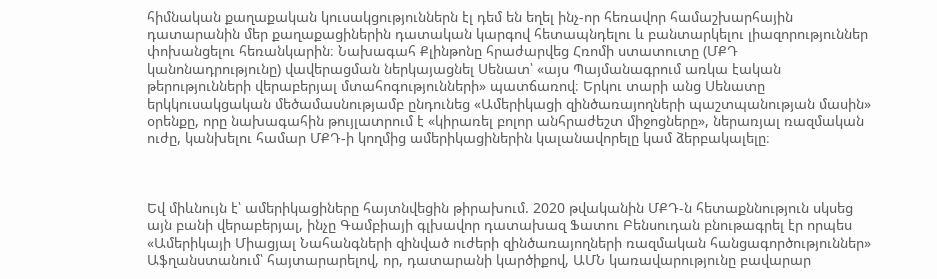հիմնական քաղաքական կուսակցություններն էլ դեմ են եղել ինչ-որ հեռավոր համաշխարհային դատարանին մեր քաղաքացիներին դատական կարգով հետապնդելու և բանտարկելու լիազորություններ փոխանցելու հեռանկարին։ Նախագահ Քլինթոնը հրաժարվեց Հռոմի ստատուտը (ՄՔԴ կանոնադրությունը) վավերացման ներկայացնել Սենատ՝ «այս Պայմանագրում առկա էական թերությունների վերաբերյալ մտահոգությունների» պատճառով։ Երկու տարի անց Սենատը երկկուսակցական մեծամասնությամբ ընդունեց «Ամերիկացի զինծառայողների պաշտպանության մասին» օրենքը, որը նախագահին թույլատրում է «կիրառել բոլոր անհրաժեշտ միջոցները», ներառյալ ռազմական ուժը, կանխելու համար ՄՔԴ-ի կողմից ամերիկացիներին կալանավորելը կամ ձերբակալելը։



Եվ միևնույն է՝ ամերիկացիները հայտնվեցին թիրախում. 2020 թվականին ՄՔԴ-ն հետաքննություն սկսեց այն բանի վերաբերյալ, ինչը Գամբիայի գլխավոր դատախազ Ֆատու Բենսուդան բնութագրել էր որպես «Ամերիկայի Միացյալ Նահանգների զինված ուժերի զինծառայողների ռազմական հանցագործություններ» Աֆղանստանում՝ հայտարարելով, որ, դատարանի կարծիքով, ԱՄՆ կառավարությունը բավարար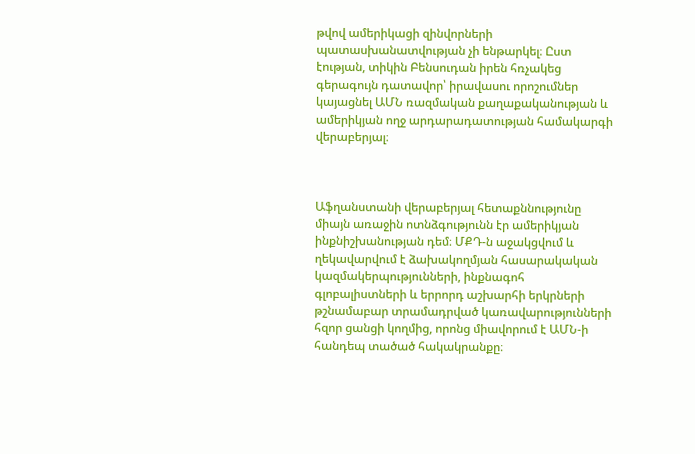թվով ամերիկացի զինվորների պատասխանատվության չի ենթարկել։ Ըստ էության, տիկին Բենսուդան իրեն հռչակեց գերագույն դատավոր՝ իրավասու որոշումներ կայացնել ԱՄՆ ռազմական քաղաքականության և ամերիկյան ողջ արդարադատության համակարգի վերաբերյալ։



Աֆղանստանի վերաբերյալ հետաքննությունը միայն առաջին ոտնձգությունն էր ամերիկյան ինքնիշխանության դեմ։ ՄՔԴ-ն աջակցվում և ղեկավարվում է ձախակողմյան հասարակական կազմակերպությունների, ինքնագոհ գլոբալիստների և երրորդ աշխարհի երկրների թշնամաբար տրամադրված կառավարությունների հզոր ցանցի կողմից, որոնց միավորում է ԱՄՆ-ի հանդեպ տածած հակակրանքը։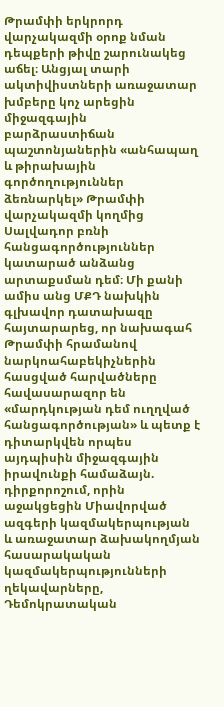Թրամփի երկրորդ վարչակազմի օրոք նման դեպքերի թիվը շարունակեց աճել։ Անցյալ տարի ակտիվիստների առաջատար խմբերը կոչ արեցին միջազգային բարձրաստիճան պաշտոնյաներին «անհապաղ և թիրախային գործողություններ ձեռնարկել» Թրամփի վարչակազմի կողմից Սալվադոր բռնի հանցագործություններ կատարած անձանց արտաքսման դեմ։ Մի քանի ամիս անց ՄՔԴ նախկին գլխավոր դատախազը հայտարարեց, որ նախագահ Թրամփի հրամանով նարկոահաբեկիչներին հասցված հարվածները հավասարազոր են «մարդկության դեմ ուղղված հանցագործության» և պետք է դիտարկվեն որպես այդպիսին միջազգային իրավունքի համաձայն. դիրքորոշում, որին աջակցեցին Միավորված ազգերի կազմակերպության և առաջատար ձախակողմյան հասարակական կազմակերպությունների ղեկավարները, Դեմոկրատական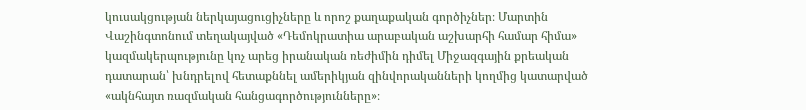կուսակցության ներկայացուցիչները և որոշ քաղաքական գործիչներ։ Մարտին Վաշինգտոնում տեղակայված «Դեմոկրատիա արաբական աշխարհի համար հիմա» կազմակերպությունը կոչ արեց իրանական ռեժիմին դիմել Միջազգային քրեական դատարան՝ խնդրելով հետաքննել ամերիկյան զինվորականների կողմից կատարված «ակնհայտ ռազմական հանցագործությունները»։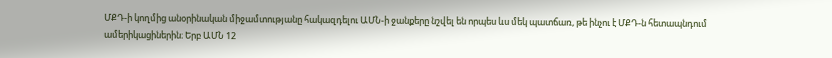ՄՔԴ-ի կողմից անօրինական միջամտությանը հակազդելու ԱՄՆ-ի ջանքերը նշվել են որպես ևս մեկ պատճառ, թե ինչու է ՄՔԴ-ն հետապնդում ամերիկացիներին։ Երբ ԱՄՆ 12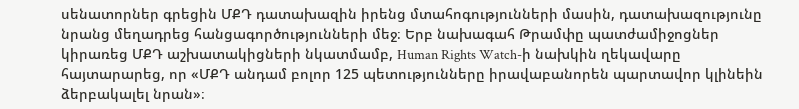սենատորներ գրեցին ՄՔԴ դատախազին իրենց մտահոգությունների մասին, դատախազությունը նրանց մեղադրեց հանցագործությունների մեջ։ Երբ նախագահ Թրամփը պատժամիջոցներ կիրառեց ՄՔԴ աշխատակիցների նկատմամբ, Human Rights Watch-ի նախկին ղեկավարը հայտարարեց, որ «ՄՔԴ անդամ բոլոր 125 պետությունները իրավաբանորեն պարտավոր կլինեին ձերբակալել նրան»։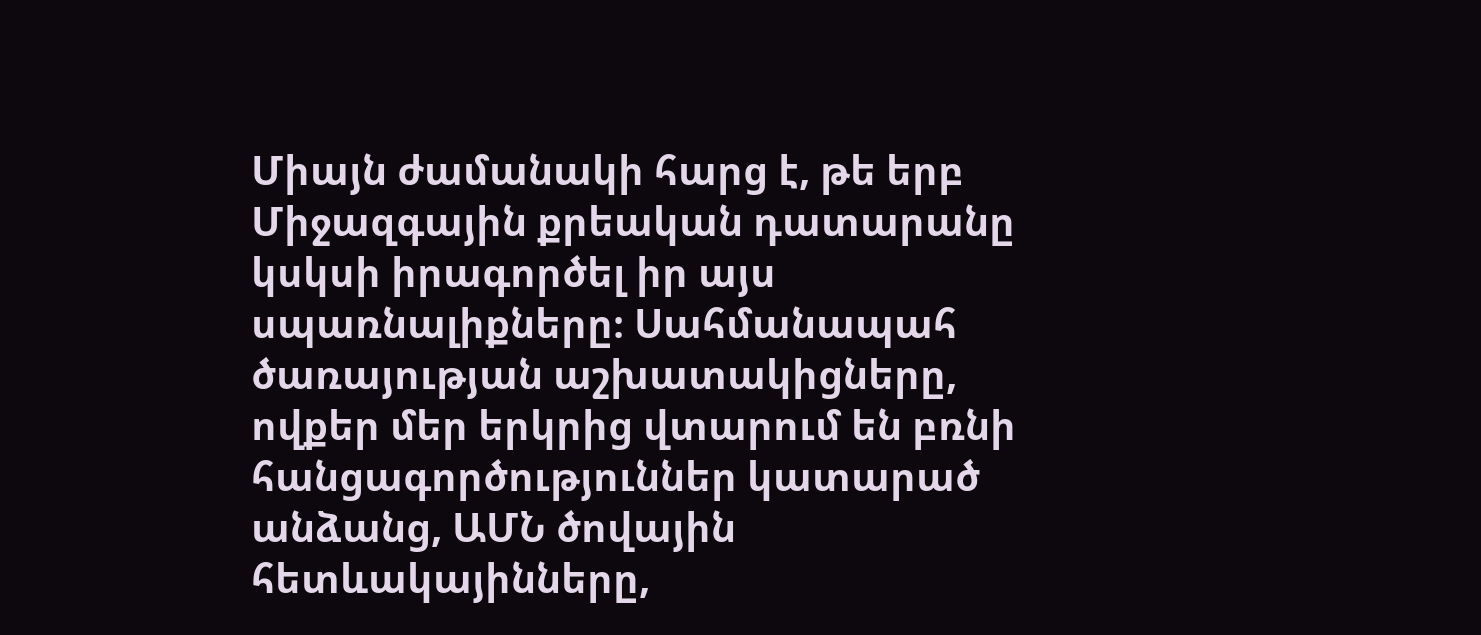Միայն ժամանակի հարց է, թե երբ Միջազգային քրեական դատարանը կսկսի իրագործել իր այս սպառնալիքները։ Սահմանապահ ծառայության աշխատակիցները, ովքեր մեր երկրից վտարում են բռնի հանցագործություններ կատարած անձանց, ԱՄՆ ծովային հետևակայինները,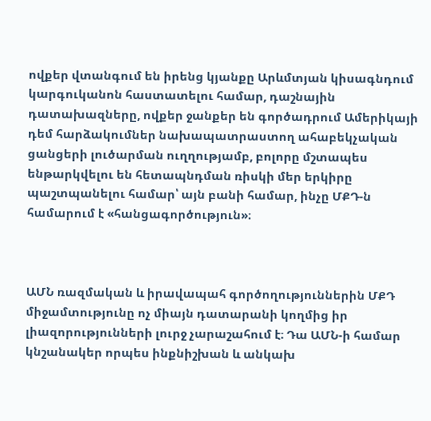ովքեր վտանգում են իրենց կյանքը Արևմտյան կիսագնդում կարգուկանոն հաստատելու համար, դաշնային դատախազները, ովքեր ջանքեր են գործադրում Ամերիկայի դեմ հարձակումներ նախապատրաստող ահաբեկչական ցանցերի լուծարման ուղղությամբ, բոլորը մշտապես ենթարկվելու են հետապնդման ռիսկի մեր երկիրը պաշտպանելու համար՝ այն բանի համար, ինչը ՄՔԴ-ն համարում է «հանցագործություն»։



ԱՄՆ ռազմական և իրավապահ գործողություններին ՄՔԴ միջամտությունը ոչ միայն դատարանի կողմից իր լիազորությունների լուրջ չարաշահում է։ Դա ԱՄՆ-ի համար կնշանակեր որպես ինքնիշխան և անկախ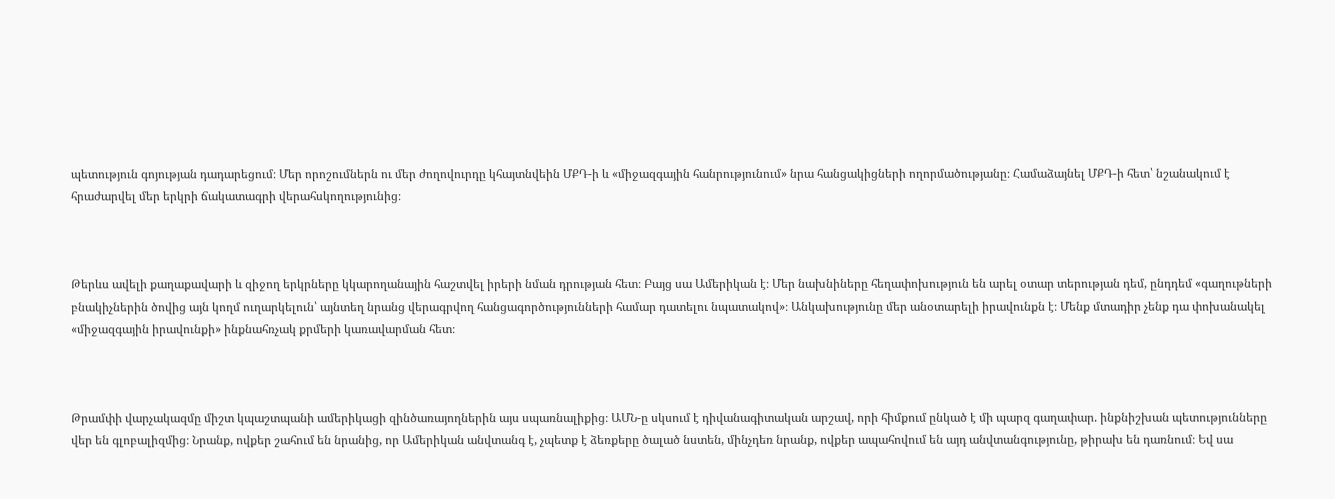պետություն գոյության դադարեցում։ Մեր որոշումներն ու մեր ժողովուրդը կհայտնվեին ՄՔԴ-ի և «միջազգային հանրությունում» նրա հանցակիցների ողորմածությանը։ Համաձայնել ՄՔԴ-ի հետ՝ նշանակում է հրաժարվել մեր երկրի ճակատագրի վերահսկողությունից։



Թերևս ավելի քաղաքավարի և զիջող երկրները կկարողանային հաշտվել իրերի նման դրության հետ։ Բայց սա Ամերիկան է։ Մեր նախնիները հեղափոխություն են արել օտար տերության դեմ, ընդդեմ «գաղութների բնակիչներին ծովից այն կողմ ուղարկելուն՝ այնտեղ նրանց վերագրվող հանցագործությունների համար դատելու նպատակով»։ Անկախությունը մեր անօտարելի իրավունքն է։ Մենք մտադիր չենք դա փոխանակել «միջազգային իրավունքի» ինքնահռչակ քրմերի կառավարման հետ։



Թրամփի վարչակազմը միշտ կպաշտպանի ամերիկացի զինծառայողներին այս սպառնալիքից։ ԱՄՆ-ը սկսում է դիվանագիտական արշավ, որի հիմքում ընկած է մի պարզ գաղափար. ինքնիշխան պետությունները վեր են գլոբալիզմից։ Նրանք, ովքեր շահում են նրանից, որ Ամերիկան անվտանգ է, չպետք է ձեռքերը ծալած նստեն, մինչդեռ նրանք, ովքեր ապահովում են այդ անվտանգությունը, թիրախ են դառնում։ Եվ սա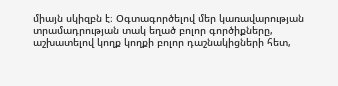միայն սկիզբն է։ Օգտագործելով մեր կառավարության տրամադրության տակ եղած բոլոր գործիքները, աշխատելով կողք կողքի բոլոր դաշնակիցների հետ,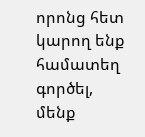որոնց հետ կարող ենք համատեղ գործել, մենք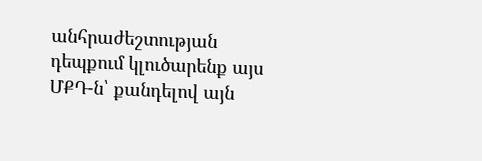անհրաժեշտության դեպքում կլուծարենք այս ՄՔԴ-ն՝ քանդելով այն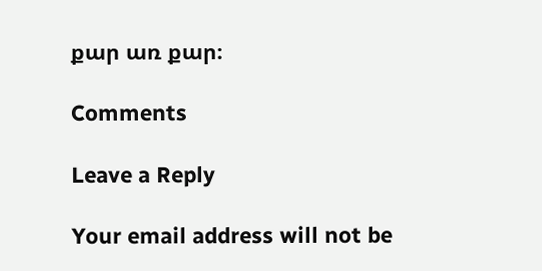քար առ քար։

Comments

Leave a Reply

Your email address will not be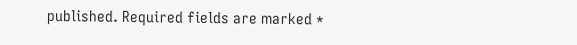published. Required fields are marked *